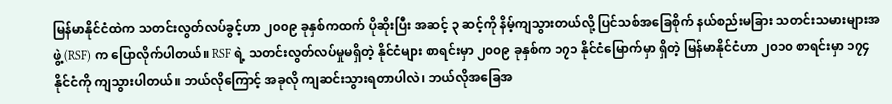မြန်မာနိုင်ငံထဲက သတင်းလွတ်လပ်ခွင့်ဟာ ၂၀၀၉ ခုနှစ်ကထက် ပိုဆိုးပြီး အဆင့် ၃ ဆင့်ကို နိမ့်ကျသွားတယ်လို့ ပြင်သစ်အခြေစိုက် နယ်စည်းမခြား သတင်းသမားများအဖွဲ့ (RSF) က ပြောလိုက်ပါတယ်။ RSF ရဲ့ သတင်းလွတ်လပ်မှုမရှိတဲ့ နိုင်ငံများ စာရင်းမှာ ၂၀၀၉ ခုနှစ်က ၁၇၁ နိုင်ငံမြောက်မှာ ရှိတဲ့ မြန်မာနိုင်ငံဟာ ၂၀၁၀ စာရင်းမှာ ၁၇၄ နိုင်ငံကို ကျသွားပါတယ်။ ဘယ်လိုကြောင့် အခုလို ကျဆင်းသွားရတာပါလဲ၊ ဘယ်လိုအခြေအ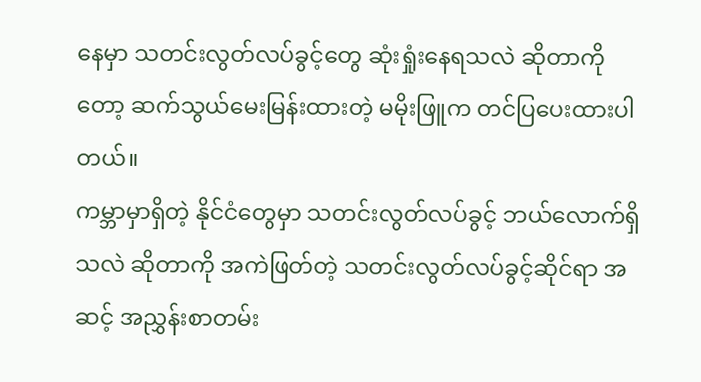နေမှာ သတင်းလွတ်လပ်ခွင့်တွေ ဆုံးရှုံးနေရသလဲ ဆိုတာကိုတော့ ဆက်သွယ်မေးမြန်းထားတဲ့ မမိုးဖြူက တင်ပြပေးထားပါတယ်။
ကမ္ဘာမှာရှိတဲ့ နိုင်ငံတွေမှာ သတင်းလွတ်လပ်ခွင့် ဘယ်လောက်ရှိသလဲ ဆိုတာကို အကဲဖြတ်တဲ့ သတင်းလွတ်လပ်ခွင့်ဆိုင်ရာ အဆင့် အညွှန်းစာတမ်း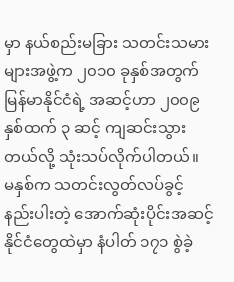မှာ နယ်စည်းမခြား သတင်းသမားများအဖွဲ့က ၂၀၁၀ ခုနှစ်အတွက် မြန်မာနိုင်ငံရဲ့ အဆင့်ဟာ ၂၀၀၉ နှစ်ထက် ၃ ဆင့် ကျဆင်းသွားတယ်လို့ သုံးသပ်လိုက်ပါတယ်။
မနှစ်က သတင်းလွတ်လပ်ခွင့် နည်းပါးတဲ့ အောက်ဆုံးပိုင်းအဆင့် နိုင်ငံတွေထဲမှာ နံပါတ် ၁၇၁ စွဲခဲ့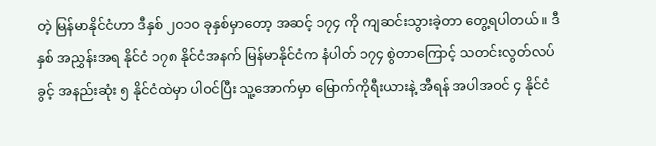တဲ့ မြန်မာနိုင်ငံဟာ ဒီနှစ် ၂၀၁၀ ခုနှစ်မှာတော့ အဆင့် ၁၇၄ ကို ကျဆင်းသွားခဲ့တာ တွေ့ရပါတယ်။ ဒီနှစ် အညွှန်းအရ နိုင်ငံ ၁၇၈ နိုင်ငံအနက် မြန်မာနိုင်ငံက နံပါတ် ၁၇၄ စွဲတာကြောင့် သတင်းလွတ်လပ်ခွင့် အနည်းဆုံး ၅ နိုင်ငံထဲမှာ ပါဝင်ပြီး သူ့အောက်မှာ မြောက်ကိုရီးယားနဲ့ အီရန် အပါအဝင် ၄ နိုင်ငံ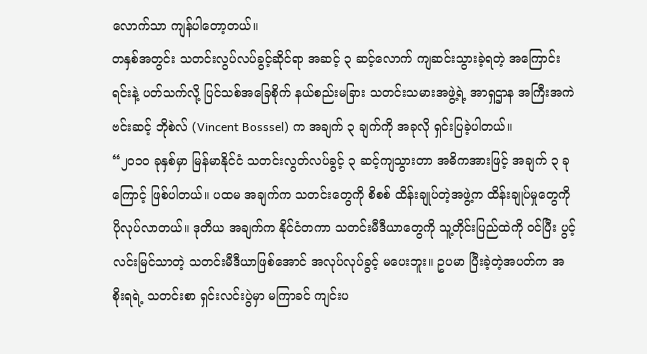လောက်သာ ကျန်ပါတော့တယ်။
တနှစ်အတွင်း သတင်းလွပ်လပ်ခွင့်ဆိုင်ရာ အဆင့် ၃ ဆင့်လောက် ကျဆင်းသွားခဲ့ရတဲ့ အကြောင်းရင်းနဲ့ ပတ်သက်လို့ ပြင်သစ်အခြေစိုက် နယ်စည်းမခြား သတင်းသမားအဖွဲ့ရဲ့ အာရှဌာန အကြီးအကဲ ဗင်းဆင့် ဘိုစဲလ် (Vincent Bosssel) က အချက် ၃ ချက်ကို အခုလို ရှင်းပြခဲ့ပါတယ်။
“၂၀၁၀ ခုနှစ်မှာ မြန်မာနိုင်ငံ သတင်းလွတ်လပ်ခွင့် ၃ ဆင့်ကျသွားတာ အဓိကအားဖြင့် အချက် ၃ ခုကြောင့် ဖြစ်ပါတယ်။ ပထမ အချက်က သတင်းတွေကို စိစစ် ထိန်းချုပ်တဲ့အဖွဲ့က ထိန်းချုပ်မှုတွေကို ပိုလုပ်လာတယ်။ ဒုတိယ အချက်က နိုင်ငံတကာ သတင်းမီဒီယာတွေကို သူ့တိုင်းပြည်ထဲကို ဝင်ပြီး ပွင့်လင်းမြင်သာတဲ့ သတင်းမီဒီယာဖြစ်အောင် အလုပ်လုပ်ခွင့် မပေးဘူး။ ဥပမာ ပြီးခဲ့တဲ့အပတ်က အစိုးရရဲ့ သတင်းစာ ရှင်းလင်းပွဲမှာ မကြာခင် ကျင်းပ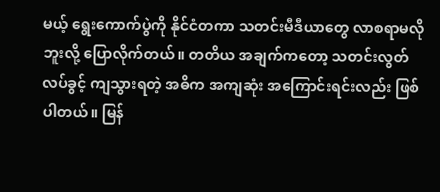မယ့် ရွေးကောက်ပွဲကို နိုင်ငံတကာ သတင်းမီဒီယာတွေ လာစရာမလိုဘူးလို့ ပြောလိုက်တယ်။ တတိယ အချက်ကတော့ သတင်းလွတ်လပ်ခွင့် ကျသွားရတဲ့ အဓိက အကျဆုံး အကြောင်းရင်းလည်း ဖြစ်ပါတယ်။ မြန်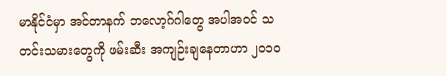မာနိုင်ငံမှာ အင်တာနက် ဘလော့ဂ်ဂါတွေ အပါအဝင် သတင်းသမားတွေကို ဖမ်းဆီး အကျဉ်းချနေတာဟာ ၂၀၁၀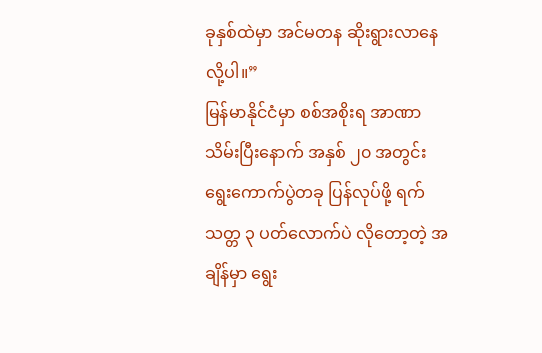ခုနှစ်ထဲမှာ အင်မတန ဆိုးရွားလာနေလို့ပါ။”
မြန်မာနိုင်ငံမှာ စစ်အစိုးရ အာဏာသိမ်းပြီးနောက် အနှစ် ၂၀ အတွင်း ရွေးကောက်ပွဲတခု ပြန်လုပ်ဖို့ ရက်သတ္တ ၃ ပတ်လောက်ပဲ လိုတော့တဲ့ အချိန်မှာ ရွေး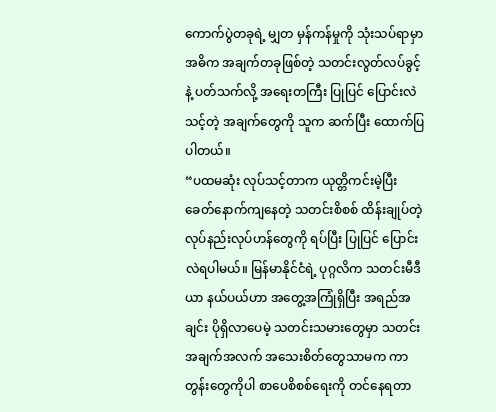ကောက်ပွဲတခုရဲ့ မျှတ မှန်ကန်မှုကို သုံးသပ်ရာမှာ အဓိက အချက်တခုဖြစ်တဲ့ သတင်းလွတ်လပ်ခွင့်နဲ့ ပတ်သက်လို့ အရေးတကြီး ပြုပြင် ပြောင်းလဲသင့်တဲ့ အချက်တွေကို သူက ဆက်ပြီး ထောက်ပြပါတယ်။
“ပထမဆုံး လုပ်သင့်တာက ယုတ္တိကင်းမဲ့ပြီး ခေတ်နောက်ကျနေတဲ့ သတင်းစိစစ် ထိန်းချုပ်တဲ့ လုပ်နည်းလုပ်ဟန်တွေကို ရပ်ပြီး ပြုပြင် ပြောင်းလဲရပါမယ်။ မြန်မာနိုင်ငံရဲ့ ပုဂ္ဂလိက သတင်းမီဒီယာ နယ်ပယ်ဟာ အတွေ့အကြုံရှိပြီး အရည်အချင်း ပိုရှိလာပေမဲ့ သတင်းသမားတွေမှာ သတင်းအချက်အလက် အသေးစိတ်တွေသာမက ကာတွန်းတွေကိုပါ စာပေစိစစ်ရေးကို တင်နေရတာ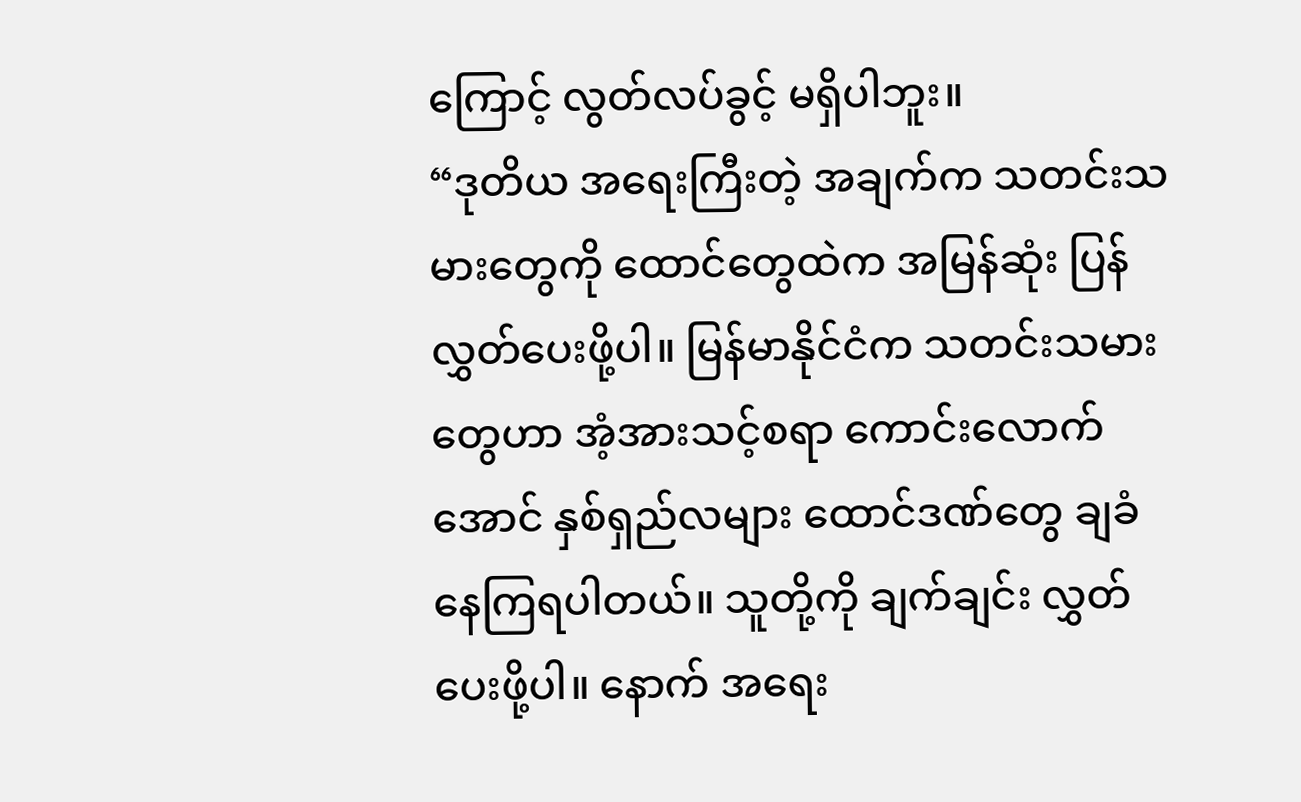ကြောင့် လွတ်လပ်ခွင့် မရှိပါဘူး။
“ဒုတိယ အရေးကြီးတဲ့ အချက်က သတင်းသမားတွေကို ထောင်တွေထဲက အမြန်ဆုံး ပြန်လွှတ်ပေးဖို့ပါ။ မြန်မာနိုင်ငံက သတင်းသမားတွေဟာ အံ့အားသင့်စရာ ကောင်းလောက်အောင် နှစ်ရှည်လများ ထောင်ဒဏ်တွေ ချခံနေကြရပါတယ်။ သူတို့ကို ချက်ချင်း လွှတ်ပေးဖို့ပါ။ နောက် အရေး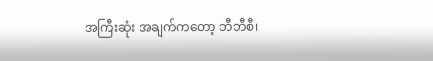အကြီးဆုံး အချက်ကတော့ ဘီဘီစီ၊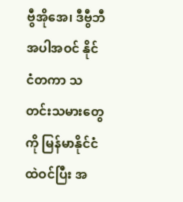ဗွီအိုအေ၊ ဒီဗွီဘီ အပါအဝင် နိုင်ငံတကာ သတင်းသမားတွေကို မြန်မာနိုင်ငံထဲဝင်ပြီး အ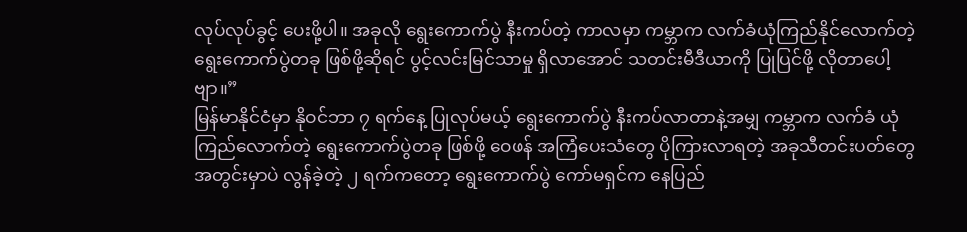လုပ်လုပ်ခွင့် ပေးဖို့ပါ။ အခုလို ရွေးကောက်ပွဲ နီးကပ်တဲ့ ကာလမှာ ကမ္ဘာက လက်ခံယုံကြည်နိုင်လောက်တဲ့ ရွေးကောက်ပွဲတခု ဖြစ်ဖို့ဆိုရင် ပွင့်လင်းမြင်သာမှု ရှိလာအောင် သတင်းမီဒီယာကို ပြုပြင်ဖို့ လိုတာပေါ့ဗျာ။”
မြန်မာနိုင်ငံမှာ နိုဝင်ဘာ ၇ ရက်နေ့ ပြုလုပ်မယ့် ရွေးကောက်ပွဲ နီးကပ်လာတာနဲ့အမျှ ကမ္ဘာက လက်ခံ ယုံကြည်လောက်တဲ့ ရွေးကောက်ပွဲတခု ဖြစ်ဖို့ ဝေဖန် အကြံပေးသံတွေ ပိုကြားလာရတဲ့ အခုသီတင်းပတ်တွေ အတွင်းမှာပဲ လွန်ခဲ့တဲ့ ၂ ရက်ကတော့ ရွေးကောက်ပွဲ ကော်မရှင်က နေပြည်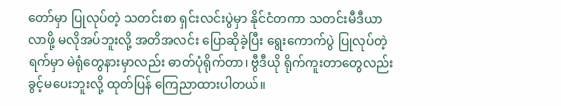တော်မှာ ပြုလုပ်တဲ့ သတင်းစာ ရှင်းလင်းပွဲမှာ နိုင်ငံတကာ သတင်းမီဒီယာလာဖို့ မလိုအပ်ဘူးလို့ အတိအလင်း ပြောဆိုခဲ့ပြီး ရွေးကောက်ပွဲ ပြုလုပ်တဲ့ရက်မှာ မဲရုံတွေနားမှာလည်း ဓာတ်ပုံရိုက်တာ၊ ဗွီဒီယို ရိုက်ကူးတာတွေလည်း ခွင့်မပေးဘူးလို့ ထုတ်ပြန် ကြေညာထားပါတယ်။